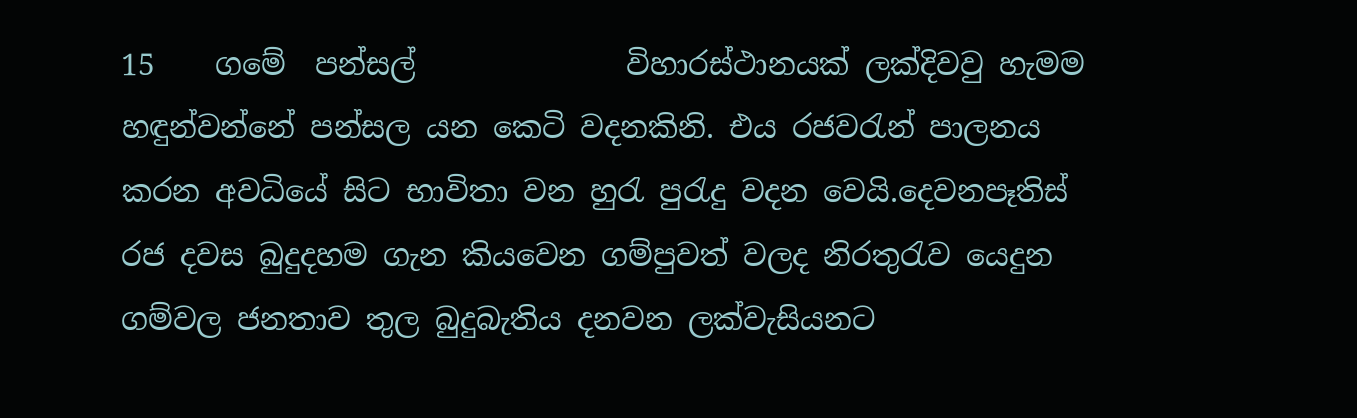15    ගමේ  පන්සල්              විහාරස්ථානයක් ලක්දිවවු හැමම හඳුන්වන්නේ පන්සල යන කෙටි වදනකිනි. එය රජවරැන් පාලනය කරන අවධියේ සිට භාවිතා වන හුරැ පුරැදු වදන වෙයි.දෙවනපෑතිස් රජ දවස බුදුදහම ගැන කියවෙන ගම්පුවත් වලද නිරතුරැව යෙදුන ගම්වල ජනතාව තුල බුදුබැතිය දනවන ලක්වැසියනට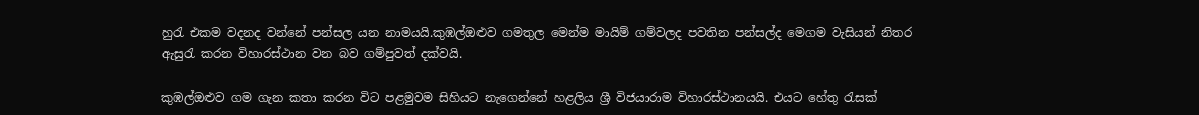හුරැ එකම වදනද වන්නේ පන්සල යන නාමයයි.කුඹල්ඔළුව ගමතුල මෙන්ම මායිම් ගම්වලද පවතින පන්සල්ද මෙගම වැසියන් නිතර ඇසුරැ කරන විහාරස්ථාන වන බව ගම්පුවත් දක්වයි.

කුඹල්ඔළුව ගම ගැන කතා කරන විට පළමුවම සිහියට නැගෙන්නේ හළලිය ශ්‍රී විජයාරාම විහාරස්ථානයයි. එයට හේතු රැසක්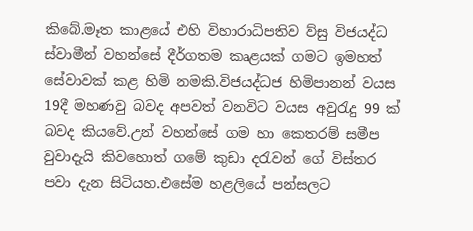කිබේ.මෑත කාළයේ එහි විහාරාධිපතිව ව්සු විජයද්ධ ස්වාමීන් වහන්සේ දීර්ගතම කෘළයක් ගමට ඉමහත් සේවාවක් කළ හිමි නමකි.විජයද්ධජ හිමිපානන් වයස 19දී මහණවු බවද අපවත් වනවිට වයස අවුරැදු 99 ක් බවද කියවේ.උන් වහන්සේ ගම හා කෙතරම් සමීප වුවාදැයි කිවහොත් ගමේ කුඩා දරැවන් ගේ විස්තර පවා දැන සිටියහ.එසේම හළලියේ පන්සලට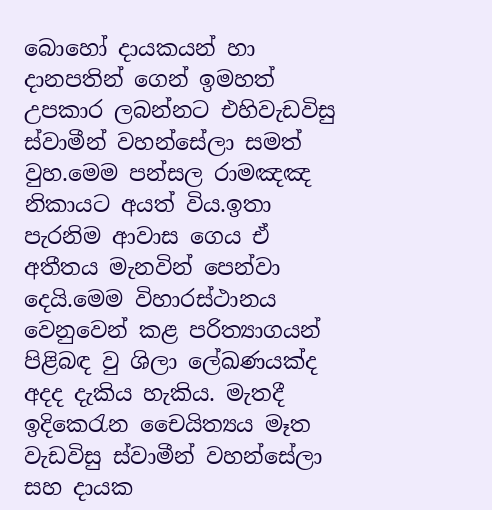බොහෝ දායකයන් හා දානපතින් ගෙන් ඉමහත් උපකාර ලබන්නට එහිවැඩවිසු ස්වාමීන් වහන්සේලා සමත් වුහ.මෙම පන්සල රාමඤඤ නිකායට අයත් විය.ඉතා පැරනිම ආවාස ගෙය ඒ අතීතය මැනවින් පෙන්වා දෙයි.මෙම විහාරස්ථානය වෙනුවෙන් කළ පරිත්‍යාගයන් පිළිබඳ වු ශිලා ලේඛණයක්ද අදද දැකිය හැකිය. මැතදී ඉදිකෙරැන චෛයිත්‍යය මෑත වැඩවිසු ස්වාමීන් වහන්සේලා සහ දායක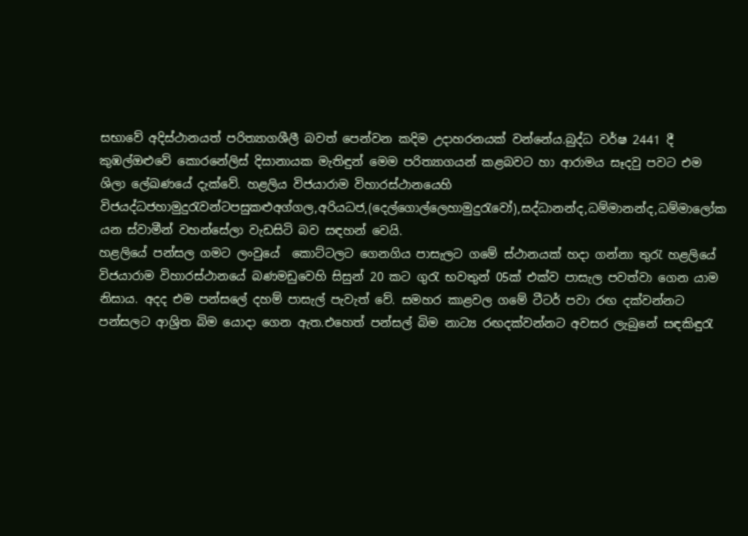සභාවේ ‍අදිස්ථානයත් පරිත්‍යාගශීලී බවත් පෙන්වන කදිම උදාහරනයක් වන්නේය.බුද්ධ වර්ෂ 2441 දී කුඹල්ඔළුවේ කොරනේලිස් දිසානායක මැතිඳුන් මෙම පරිත්‍යාගයන් කළබවට හා ආරාමය සෑදවු පවට එම ශිලා ලේඛණයේ දැක්වේ. හළලිය විජයාරාම විහාරස්ථානයෙහි විජයද්ධජහාමුදුරැවන්ටපසුකළුඅග්ගල,අරියධජ,(දෙල්ගොල්ලෙහාමුදුරැවෝ),සද්ධානන්ද,ධම්මානන්ද,ධම්මාලෝක යන ස්වාමීන් වහන්සේලා වැඩසිටි බව සඳහන් වෙයි.
හළලියේ පන්සල ගමට ලංවුයේ  කොට්ටලට ගෙනගිය පාසැලට ගමේ ස්ථානයක් හදා ගන්නා තුරැ හළලියේ විජයාරාම විහාරස්ථානයේ බණමඩුවෙහි සිසුන් 20 කට ගුරැ භවතුන් 05ක් එක්ව පාසැල පවත්වා ගෙන යාම නිසාය. අදද එම පන්සලේ දහම් පාසැල් පැවැත් වේ. සමහර කාළවල ගමේ ටීටර් පවා රඟ දක්වන්නට පන්සලට ආශ්‍රිත බිම යොදා ගෙන ඇත.එහෙත් පන්සල් බිම නාට්‍ය රඟදක්වන්නට අවසර ලැබුනේ සඳකිඳුරැ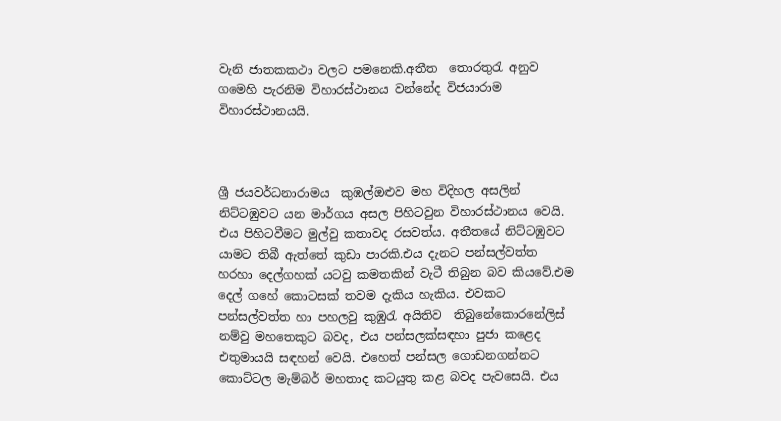වැනි ජාතකකථා වලට පමනෙකි.අතීත  තොරතුරැ අනුව ගමෙහි පැරනිම විහාරස්ථානය වන්නේද විජයාරාම විහාරස්ථානයයි.



ශ්‍රී ජයවර්ධනාරාමය  කුඹල්ඔළුව මහ විදිහල අසලින් නිට්ටඹුවට යන මාර්ගය අසල පිහිටවුන විහාරස්ථානය වෙයි. එය පිහිටවීමට මුල්වු කතාවද රසවත්ය. අතීතයේ නිට්ටඹුවට යාමට තිබී ඇත්තේ කුඩා පාරකි.එය දැනට පන්සල්වත්ත හරහා දෙල්ගහක් යටවු කමතකින් වැටී තිබුන බව කියවේ.එම දෙල් ගහේ කොටසක් තවම දැකිය හැකිය. එවකට පන්සල්වත්ත හා පහලවු කුඹුරැ අයිතිව  තිබුනේකොරනේලිස් නම්වු මහතෙකුට බවද, එය පන්සලක්සඳහා පුජා කළෙද එතුමායයි සඳහන් වෙයි. එහෙත් පන්සල ගොඩනගන්නට කොට්ටල මැම්බර් මහතාද කටයුතු කළ බවද පැවසෙයි. එය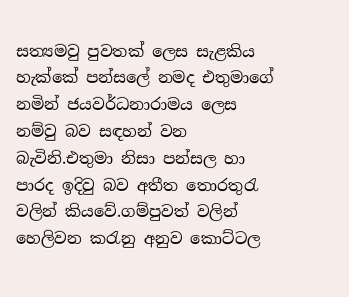සත්‍යමවු පුවතක් ලෙස සැළකිය හැක්කේ පන්සලේ නමද එතුමාගේ නමින් ජයවර්ධනාරාමය ලෙස නම්වු බව සඳහන් වන බැවිනි.එතුමා නිසා පන්සල හා පාරද ඉදිවු බව අතීත තොරතුරැ වලින් කියවේ.ගම්පුවත් වලින් හෙලිවන කරැනු අනුව කොට්ටල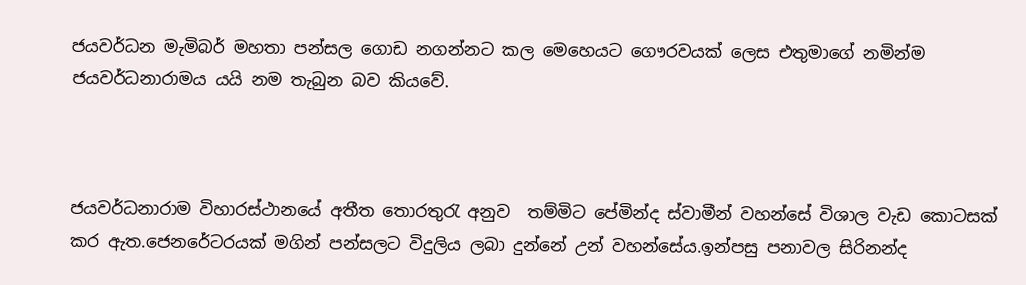ජයවර්ධන මැමිබර් මහතා පන්සල ගොඩ නගන්නට කල මෙහෙයට ගෞරවයක් ලෙස එතුමාගේ නමින්ම ජයවර්ධනාරාමය යයි නම තැබුන බව කියවේ.



ජයවර්ධනාරාම විහාරස්ථානයේ අතීත තොරතුරැ අනුව  තම්මිට පේමින්ද ස්වාමීන් වහන්සේ විශාල වැඩ කොටසක් කර ඇත.ජෙනරේටරයක් මගින් පන්සලට විදුලිය ලබා දුන්නේ උන් වහන්සේය.ඉන්පසු පනාවල සිරිනන්ද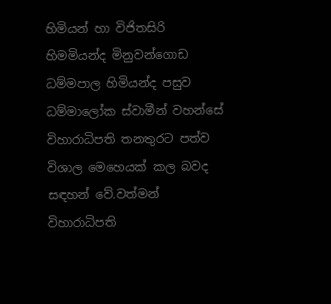හිමියන් හා විජිතසිරි හිමමියන්ද මිනුවන්ගොඩ ධම්මපාල හිමියන්ද පසුව ධම්මාලෝක ස්වාමීන් වහන්සේ විහාරාධිපති තනතුරට පත්ව විශාල මෙහෙයක් කල බවද සඳහන් වේ.වත්මන් විහාරාධිපති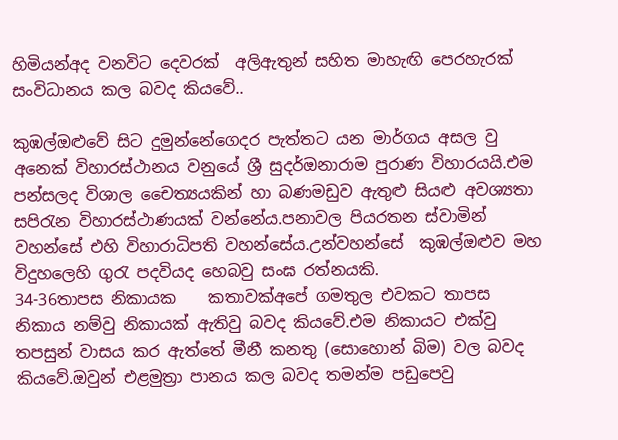හිමියන්අද වනවිට දෙවරක්  අලිඇතුන් සහිත මාහැඟි පෙරහැරක් සංවිධානය කල බවද කියවේ..

කුඹල්ඔළුවේ සිට දුමුන්නේගෙදර පැත්තට යන මාර්ගය අසල වු අනෙක් විහාරස්ථානය වනුයේ ශ්‍රී සුදර්ඔනාරාම පුරාණ විහාරයයි.එම පන්සලද විශාල චෛත්‍යයකින් හා බණමඩුව ඇතුළු සියළු අවශ්‍යතා සපිරැන විහාරස්ථාණයක් වන්නේය.පනාවල පියරතන ස්වාමින් වහන්සේ එහි විහාරාධිපති වහන්සේය.උන්වහන්සේ  කුඹල්ඔළුව මහ විදුහලෙහි ගුරැ පදවියද හෙබවු සංඝ රත්නයකි.                           34-36තාපස නිකායක    කතාවක්අපේ ගමතුල එවකට තාපස නිකාය නම්වු නිකායක් ඇතිවු බවද කියවේ.එම නිකායට එක්වු තපසුන් වාසය කර ඇත්තේ මීනී කනතු (සොහොන් බිම) වල බවද කියවේ.ඔවුන් එළමුත්‍රා පානය කල බවද තමන්ම පඩුපෙවු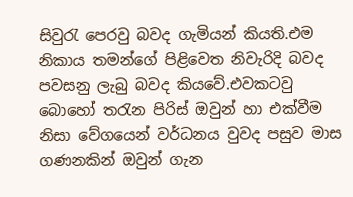සිවුරැ පෙරවු බවද ගැමියන් කියති.එම නිකාය තමන්ගේ පිළිවෙත නිවැරිදි බවද පවසනු ලැබු බවද කියවේ.එවකටවු බොහෝ තරැන පිරිස් ඔවුන් හා එක්වීම නිසා වේගයෙන් වර්ධනය වුවද පසුව මාස ගණනකින් ඔවුන් ගැන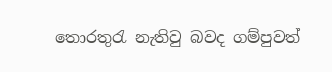තොරතුරැ නැතිවු බවද ගම්පුවත්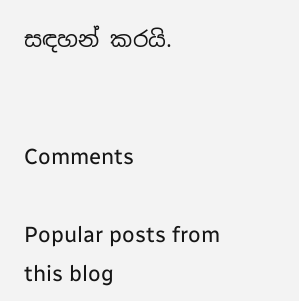සඳහන් කරයි.


Comments

Popular posts from this blog